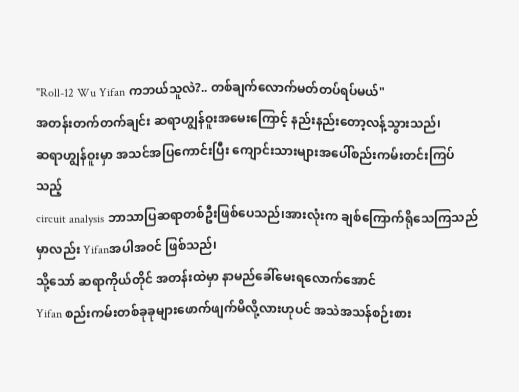"Roll-12 Wu Yifan ကဘယ်သူလဲ?.. တစ်ချက်လောက်မတ်တပ်ရပ်မယ်"
အတန်းတက်တက်ချင်း ဆရာဟျွန်ဝူးအမေးကြောင့် နည်းနည်းတော့လန့်သွားသည်၊
ဆရာဟျွန်ဝူးမှာ အသင်အပြကောင်းပြီး ကျောင်းသားများအပေါ်စည်းကမ်းတင်းကြပ်သည့်
circuit analysis ဘာသာပြဆရာတစ်ဦးဖြစ်ပေသည်၊အားလုံးက ချစ်ကြောက်ရိုသေကြသည်မှာလည်း Yifanအပါအဝင် ဖြစ်သည်၊
သို့သော် ဆရာကိုယ်တိုင် အတန်းထဲမှာ နာမည်ခေါ်မေးရလောက်အောင်
Yifan စည်းကမ်းတစ်ခုခုများဖောက်ဖျက်မိလို့လားဟုပင် အသဲအသန်စဉ်းစား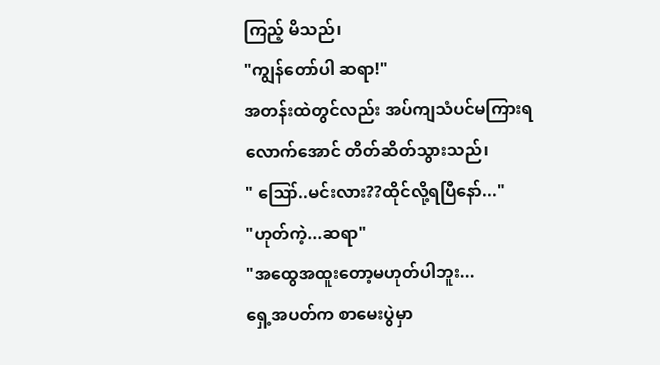ကြည့် မိသည်၊
"ကျွန်တော်ပါ ဆရာ!"
အတန်းထဲတွင်လည်း အပ်ကျသံပင်မကြားရလောက်အောင် တိတ်ဆိတ်သွားသည်၊
" ဪ..မင်းလား??ထိုင်လို့ရပြီနော်..."
"ဟုတ်ကဲ့...ဆရာ"
"အထွေအထူးတော့မဟုတ်ပါဘူး...
ရှေ့အပတ်က စာမေးပွဲမှာ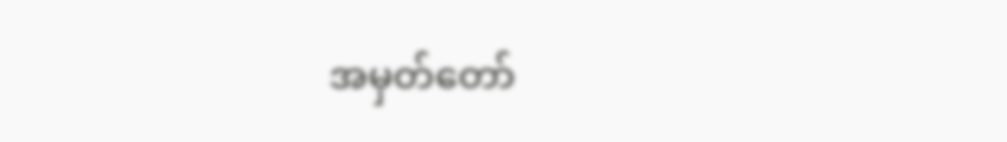အမှတ်တော်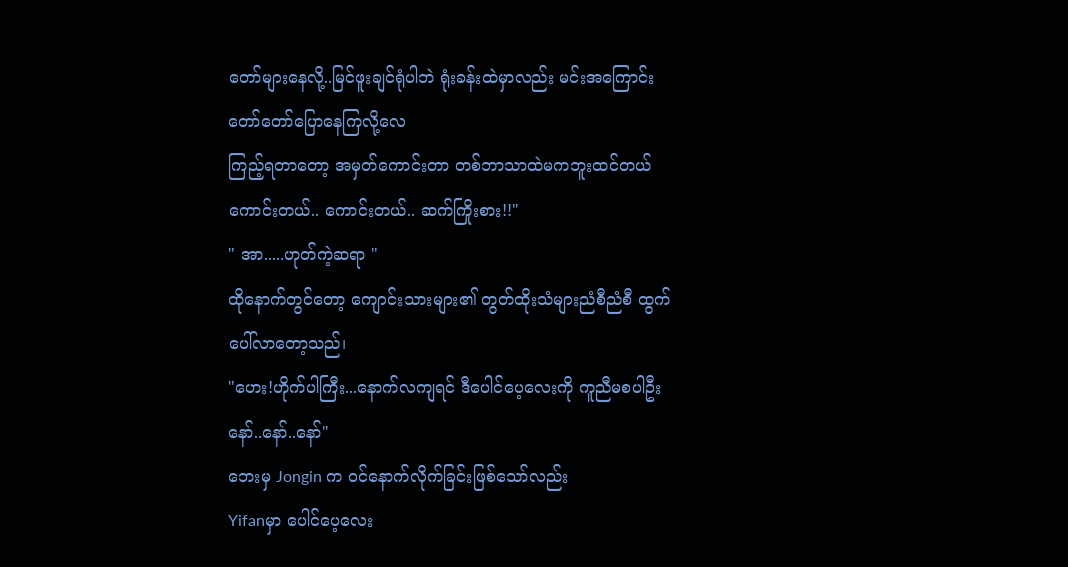တော်များနေလို့..မြင်ဖူးချင်ရုံပါဘဲ ရုံးခန်းထဲမှာလည်း မင်းအကြောင်းတော်တော်ပြောနေကြလို့လေ
ကြည့်ရတာတော့ အမှတ်ကောင်းတာ တစ်ဘာသာထဲမကဘူးထင်တယ်
ကောင်းတယ်.. ကောင်းတယ်.. ဆက်ကြိုးစား!!"
" အာ.....ဟုတ်ကဲ့ဆရာ "
ထိုနောက်တွင်တော့ ကျောင်းသားများ၏ တွတ်ထိုးသံများညံစီညံစီ ထွက်ပေါ်လာတော့သည်၊
"ဟေး!ဟိုက်ပါကြီး...နောက်လကျရင် ဒီပေါင်ပေ့လေးကို ကူညီမစပါဦးနော်..နော်..နော်"
ဘေးမှ Jongin က ဝင်နောက်လိုက်ခြင်းဖြစ်သော်လည်း
Yifanမှာ ပေါင်ပေ့လေး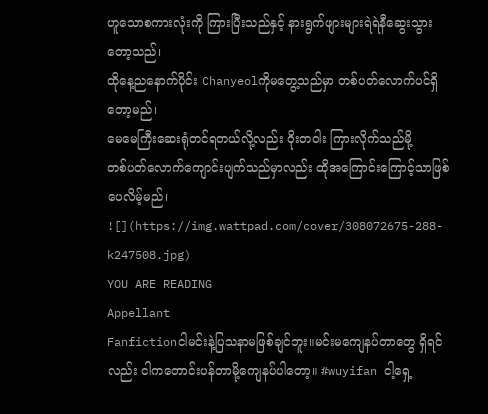ဟူသောစကားလုံးကို ကြားပြီးသည်နှင့် နားရွက်ဖျားများရဲရဲနီဆွေးသွားတော့သည်၊
ထိုနေ့ညနောက်ပိုင်း Chanyeolကိုမတွေ့သည်မှာ တစ်ပတ်လောက်ပင်ရှိတော့မည်၊
မေမေကြီးဆေးရုံတင်ရတယ်လို့လည်း ဝိုးတဝါး ကြားလိုက်သည်မို့
တစ်ပတ်လောက်ကျောင်းပျက်သည်မှာလည်း ထိုအကြောင်းကြောင့်သာဖြစ်ပေလိမ့်မည်၊
![](https://img.wattpad.com/cover/308072675-288-k247508.jpg)
YOU ARE READING
Appellant
Fanfictionငါမင်းနဲ့ပြသနာမဖြစ်ချင်ဘူး။မင်းမကျေနပ်တာတွေ ရှိရင်လည်း ငါကတောင်းပန်တာမို့ကျေနပ်ပါတော့။ #wuyifan ငါ့ရှေ့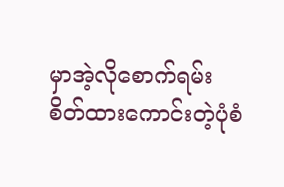မှာအဲ့လိုစောက်ရမ်းစိတ်ထားကောင်းတဲ့ပုံစံ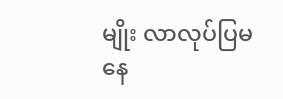မျိုး လာလုပ်ပြမနေ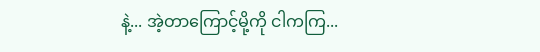နဲ့... အဲ့တာကြောင့်မို့ကို ငါကကြ...